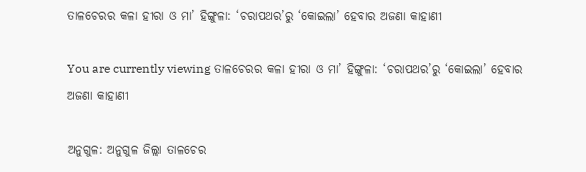ତାଳଚେରର କଳା ହୀରା ଓ ମା’ ହିଙ୍ଗୁଳା: ‘ଚରାପଥର’ରୁ ‘କୋଇଲା’ ହେବାର ଅଜଣା କାହାଣୀ

You are currently viewing ତାଳଚେରର କଳା ହୀରା ଓ ମା’ ହିଙ୍ଗୁଳା: ‘ଚରାପଥର’ରୁ ‘କୋଇଲା’ ହେବାର ଅଜଣା କାହାଣୀ

ଅନୁଗୁଳ: ଅନୁଗୁଳ ଜିଲ୍ଲା ତାଳଚେର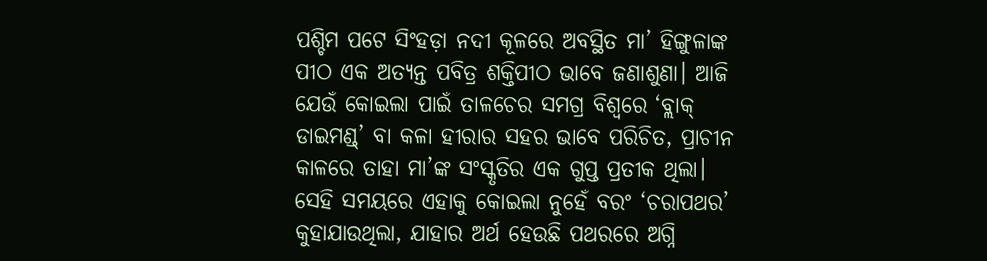ପଶ୍ଚିମ ପଟେ ସିଂହଡ଼ା ନଦୀ କୂଳରେ ଅବସ୍ଥିତ ମା’ ହିଙ୍ଗୁଳାଙ୍କ ପୀଠ ଏକ ଅତ୍ୟନ୍ତ ପବିତ୍ର ଶକ୍ତିପୀଠ ଭାବେ ଜଣାଶୁଣା। ଆଜି ଯେଉଁ କୋଇଲା ପାଇଁ ତାଳଚେର ସମଗ୍ର ବିଶ୍ୱରେ ‘ବ୍ଲାକ୍ ଡାଇମଣ୍ଡ୍’ ବା କଳା ହୀରାର ସହର ଭାବେ ପରିଚିତ, ପ୍ରାଚୀନ କାଳରେ ତାହା ମା’ଙ୍କ ସଂସ୍କୃତିର ଏକ ଗୁପ୍ତ ପ୍ରତୀକ ଥିଲା। ସେହି ସମୟରେ ଏହାକୁ କୋଇଲା ନୁହେଁ ବରଂ ‘ଚରାପଥର’ କୁହାଯାଉଥିଲା, ଯାହାର ଅର୍ଥ ହେଉଛି ପଥରରେ ଅଗ୍ନି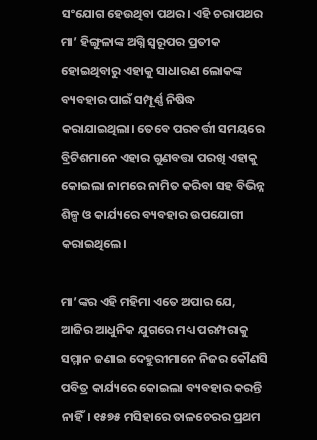ସଂଯୋଗ ହେଉଥିବା ପଥର। ଏହି ଚରାପଥର ମା’ ହିଙ୍ଗୁଳାଙ୍କ ଅଗ୍ନି ସ୍ୱରୂପର ପ୍ରତୀକ ହୋଇଥିବାରୁ ଏହାକୁ ସାଧାରଣ ଲୋକଙ୍କ ବ୍ୟବହାର ପାଇଁ ସମ୍ପୂର୍ଣ୍ଣ ନିଷିଦ୍ଧ କରାଯାଇଥିଲା। ତେବେ ପରବର୍ତ୍ତୀ ସମୟରେ ବ୍ରିଟିଶମାନେ ଏହାର ଗୁଣବତ୍ତା ପରଖି ଏହାକୁ କୋଇଲା ନାମରେ ନାମିତ କରିବା ସହ ବିଭିନ୍ନ ଶିଳ୍ପ ଓ କାର୍ଯ୍ୟରେ ବ୍ୟବହାର ଉପଯୋଗୀ କରାଇଥିଲେ।

ମା’ଙ୍କର ଏହି ମହିମା ଏତେ ଅପାର ଯେ, ଆଜିର ଆଧୁନିକ ଯୁଗରେ ମଧ୍ୟ ପରମ୍ପରାକୁ ସମ୍ମାନ ଜଣାଇ ଦେହୁରୀମାନେ ନିଜର କୌଣସି ପବିତ୍ର କାର୍ଯ୍ୟରେ କୋଇଲା ବ୍ୟବହାର କରନ୍ତି ନାହିଁ। ୧୫୭୫ ମସିହାରେ ତାଳଚେରର ପ୍ରଥମ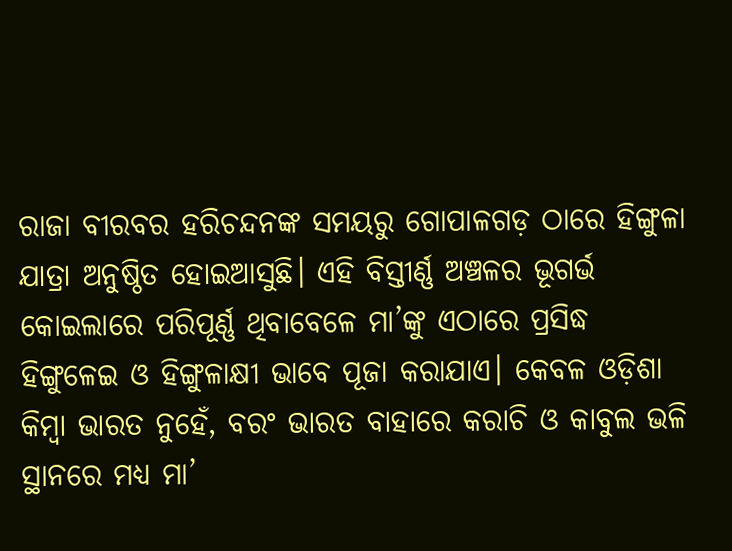ରାଜା ବୀରବର ହରିଚନ୍ଦନଙ୍କ ସମୟରୁ ଗୋପାଳଗଡ଼ ଠାରେ ହିଙ୍ଗୁଳା ଯାତ୍ରା ଅନୁଷ୍ଠିତ ହୋଇଆସୁଛି। ଏହି ବିସ୍ତୀର୍ଣ୍ଣ ଅଞ୍ଚଳର ଭୂଗର୍ଭ କୋଇଲାରେ ପରିପୂର୍ଣ୍ଣ ଥିବାବେଳେ ମା’ଙ୍କୁ ଏଠାରେ ପ୍ରସିଦ୍ଧ ହିଙ୍ଗୁଳେଇ ଓ ହିଙ୍ଗୁଳାକ୍ଷୀ ଭାବେ ପୂଜା କରାଯାଏ। କେବଳ ଓଡ଼ିଶା କିମ୍ବା ଭାରତ ନୁହେଁ, ବରଂ ଭାରତ ବାହାରେ କରାଚି ଓ କାବୁଲ ଭଳି ସ୍ଥାନରେ ମଧ୍ୟ ମା’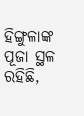ହିଙ୍ଗୁଳାଙ୍କ ପୂଜା ସ୍ଥଳ ରହିଛି,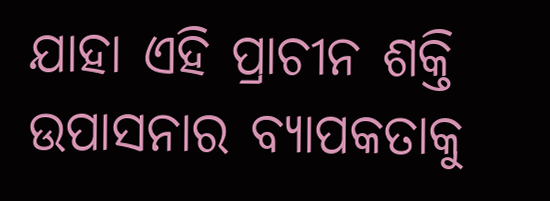ଯାହା ଏହି ପ୍ରାଚୀନ ଶକ୍ତି ଉପାସନାର ବ୍ୟାପକତାକୁ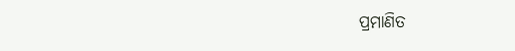ପ୍ରମାଣିତ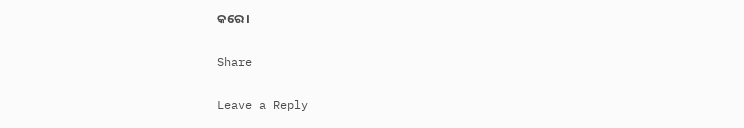କରେ।

Share

Leave a Reply